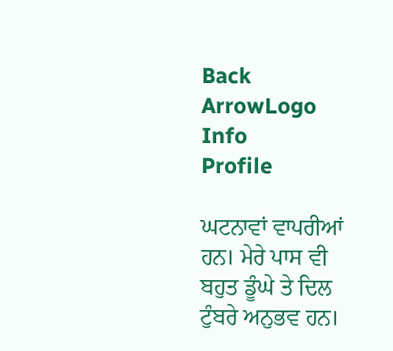Back ArrowLogo
Info
Profile

ਘਟਨਾਵਾਂ ਵਾਪਰੀਆਂ ਹਨ। ਮੇਰੇ ਪਾਸ ਵੀ ਬਹੁਤ ਡੂੰਘੇ ਤੇ ਦਿਲ ਟੁੰਬਰੇ ਅਨੁਭਵ ਹਨ।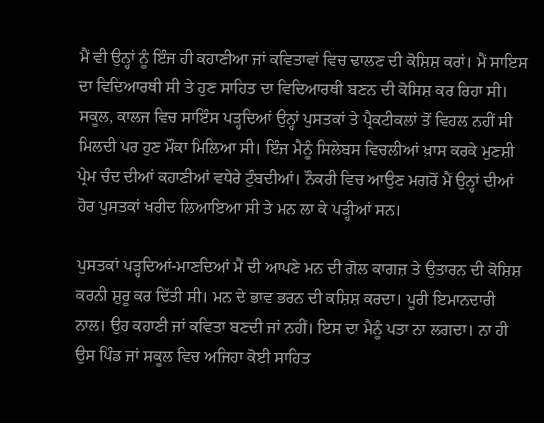ਮੈਂ ਵੀ ਉਨ੍ਹਾਂ ਨੂੰ ਇੰਜ ਹੀ ਕਹਾਣੀਆ ਜਾਂ ਕਵਿਤਾਵਾਂ ਵਿਚ ਢਾਲਣ ਦੀ ਕੋਸ਼ਿਸ਼ ਕਰਾਂ। ਮੈਂ ਸਾਇਸ ਦਾ ਵਿਦਿਆਰਥੀ ਸੀ ਤੇ ਹੁਣ ਸਾਹਿਤ ਦਾ ਵਿਦਿਆਰਥੀ ਬਣਨ ਦੀ ਕੋਸਿਸ਼ ਕਰ ਰਿਹਾ ਸੀ। ਸਕੂਲ, ਕਾਲਜ ਵਿਚ ਸਾਇੰਸ ਪੜ੍ਹਦਿਆਂ ਉਨ੍ਹਾਂ ਪੁਸਤਕਾਂ ਤੇ ਪ੍ਰੈਕਟੀਕਲਾਂ ਤੋਂ ਵਿਹਲ ਨਹੀਂ ਸੀ ਮਿਲਦੀ ਪਰ ਹੁਣ ਮੌਕਾ ਮਿਲਿਆ ਸੀ। ਇੰਜ ਮੈਨੂੰ ਸਿਲੇਬਸ ਵਿਚਲੀਆਂ ਖ਼ਾਸ ਕਰਕੇ ਮੁਣਸ਼ੀ ਪ੍ਰੇਮ ਚੰਦ ਦੀਆਂ ਕਹਾਣੀਆਂ ਵਧੇਰੇ ਟੁੰਬਦੀਆਂ। ਨੌਕਰੀ ਵਿਚ ਆਉਣ ਮਗਰੋਂ ਮੈਂ ਉਨ੍ਹਾਂ ਦੀਆਂ ਹੋਰ ਪੁਸਤਕਾਂ ਖਰੀਦ ਲਿਆਇਆ ਸੀ ਤੇ ਮਨ ਲਾ ਕੇ ਪੜ੍ਹੀਆਂ ਸਨ।

ਪੁਸਤਕਾਂ ਪੜ੍ਹਦਿਆਂ-ਮਾਣਦਿਆਂ ਮੈਂ ਦੀ ਆਪਣੇ ਮਨ ਦੀ ਗੋਲ ਕਾਗਜ਼ ਤੇ ਉਤਾਰਨ ਦੀ ਕੋਸ਼ਿਸ਼ ਕਰਨੀ ਸ਼ੁਰੂ ਕਰ ਦਿੱਤੀ ਸੀ। ਮਨ ਦੇ ਭਾਵ ਭਰਨ ਦੀ ਕਸ਼ਿਸ਼ ਕਰਦਾ। ਪੂਰੀ ਇਮਾਨਦਾਰੀ ਨਾਲ। ਉਹ ਕਹਾਣੀ ਜਾਂ ਕਵਿਤਾ ਬਣਦੀ ਜਾਂ ਨਹੀਂ। ਇਸ ਦਾ ਮੈਨੂੰ ਪਤਾ ਨਾ ਲਗਦਾ। ਨਾ ਹੀ ਉਸ ਪਿੰਡ ਜਾਂ ਸਕੂਲ ਵਿਚ ਅਜਿਹਾ ਕੋਈ ਸਾਹਿਤ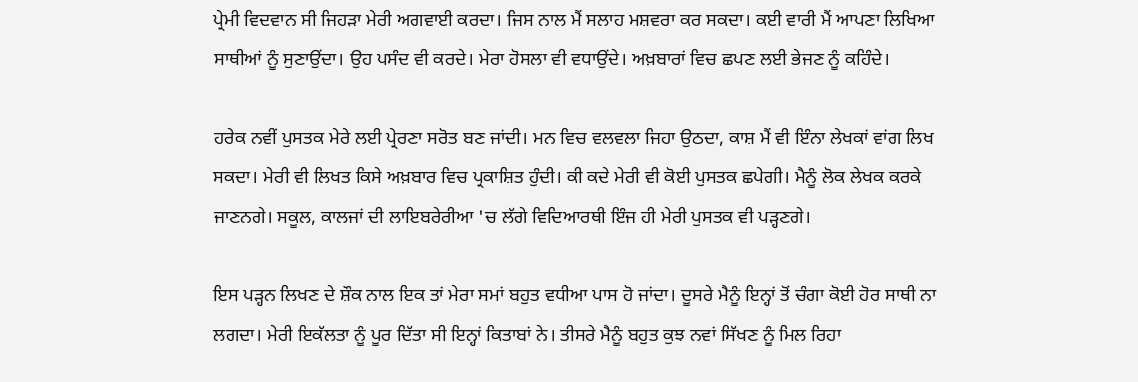ਪ੍ਰੇਮੀ ਵਿਦਵਾਨ ਸੀ ਜਿਹੜਾ ਮੇਰੀ ਅਗਵਾਈ ਕਰਦਾ। ਜਿਸ ਨਾਲ ਮੈਂ ਸਲਾਹ ਮਸ਼ਵਰਾ ਕਰ ਸਕਦਾ। ਕਈ ਵਾਰੀ ਮੈਂ ਆਪਣਾ ਲਿਖਿਆ ਸਾਥੀਆਂ ਨੂੰ ਸੁਣਾਉਂਦਾ। ਉਹ ਪਸੰਦ ਵੀ ਕਰਦੇ। ਮੇਰਾ ਹੋਸਲਾ ਵੀ ਵਧਾਉਂਦੇ। ਅਖ਼ਬਾਰਾਂ ਵਿਚ ਛਪਣ ਲਈ ਭੇਜਣ ਨੂੰ ਕਹਿੰਦੇ।

ਹਰੇਕ ਨਵੀਂ ਪੁਸਤਕ ਮੇਰੇ ਲਈ ਪ੍ਰੇਰਣਾ ਸਰੋਤ ਬਣ ਜਾਂਦੀ। ਮਨ ਵਿਚ ਵਲਵਲਾ ਜਿਹਾ ਉਠਦਾ, ਕਾਸ਼ ਮੈਂ ਵੀ ਇੰਨਾ ਲੇਖਕਾਂ ਵਾਂਗ ਲਿਖ ਸਕਦਾ। ਮੇਰੀ ਵੀ ਲਿਖਤ ਕਿਸੇ ਅਖ਼ਬਾਰ ਵਿਚ ਪ੍ਰਕਾਸ਼ਿਤ ਹੁੰਦੀ। ਕੀ ਕਦੇ ਮੇਰੀ ਵੀ ਕੋਈ ਪੁਸਤਕ ਛਪੇਗੀ। ਮੈਨੂੰ ਲੋਕ ਲੇਖਕ ਕਰਕੇ ਜਾਣਨਗੇ। ਸਕੂਲ, ਕਾਲਜਾਂ ਦੀ ਲਾਇਬਰੇਰੀਆ 'ਚ ਲੱਗੇ ਵਿਦਿਆਰਥੀ ਇੰਜ ਹੀ ਮੇਰੀ ਪੁਸਤਕ ਵੀ ਪੜ੍ਹਣਗੇ।

ਇਸ ਪੜ੍ਹਨ ਲਿਖਣ ਦੇ ਸ਼ੌਕ ਨਾਲ ਇਕ ਤਾਂ ਮੇਰਾ ਸਮਾਂ ਬਹੁਤ ਵਧੀਆ ਪਾਸ ਹੋ ਜਾਂਦਾ। ਦੂਸਰੇ ਮੈਨੂੰ ਇਨ੍ਹਾਂ ਤੋਂ ਚੰਗਾ ਕੋਈ ਹੋਰ ਸਾਥੀ ਨਾ ਲਗਦਾ। ਮੇਰੀ ਇਕੱਲਤਾ ਨੂੰ ਪੂਰ ਦਿੱਤਾ ਸੀ ਇਨ੍ਹਾਂ ਕਿਤਾਬਾਂ ਨੇ। ਤੀਸਰੇ ਮੈਨੂੰ ਬਹੁਤ ਕੁਝ ਨਵਾਂ ਸਿੱਖਣ ਨੂੰ ਮਿਲ ਰਿਹਾ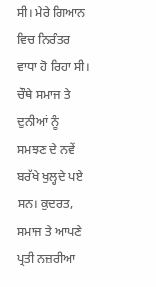ਸੀ। ਮੇਰੇ ਗਿਆਨ ਵਿਚ ਨਿਰੰਤਰ ਵਾਧਾ ਹੋ ਰਿਹਾ ਸੀ। ਚੌਥੇ ਸਮਾਜ ਤੇ ਦੁਨੀਆਂ ਨੂੰ ਸਮਝਣ ਦੇ ਨਵੇਂ ਬਰੱਖੇ ਖੁਲ੍ਹਦੇ ਪਏ ਸਨ। ਕੁਦਰਤ, ਸਮਾਜ ਤੇ ਆਪਣੇ ਪ੍ਰਤੀ ਨਜ਼ਰੀਆ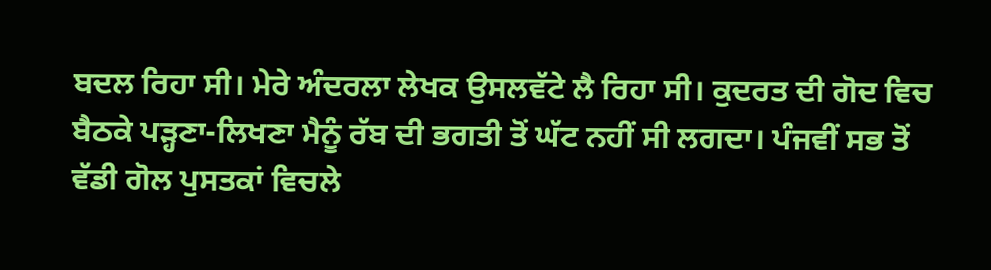ਬਦਲ ਰਿਹਾ ਸੀ। ਮੇਰੇ ਅੰਦਰਲਾ ਲੇਖਕ ਉਸਲਵੱਟੇ ਲੈ ਰਿਹਾ ਸੀ। ਕੁਦਰਤ ਦੀ ਗੋਦ ਵਿਚ ਬੈਠਕੇ ਪੜ੍ਹਣਾ-ਲਿਖਣਾ ਮੈਨੂੰ ਰੱਬ ਦੀ ਭਗਤੀ ਤੋਂ ਘੱਟ ਨਹੀਂ ਸੀ ਲਗਦਾ। ਪੰਜਵੀਂ ਸਭ ਤੋਂ ਵੱਡੀ ਗੋਲ ਪੁਸਤਕਾਂ ਵਿਚਲੇ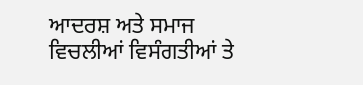ਆਦਰਸ਼ ਅਤੇ ਸਮਾਜ ਵਿਚਲੀਆਂ ਵਿਸੰਗਤੀਆਂ ਤੇ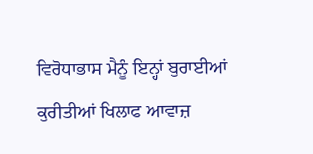ਵਿਰੋਧਾਭਾਸ ਮੈਨੂੰ ਇਨ੍ਹਾਂ ਬੁਰਾਈਆਂ ਕੁਰੀਤੀਆਂ ਖਿਲਾਫ ਆਵਾਜ਼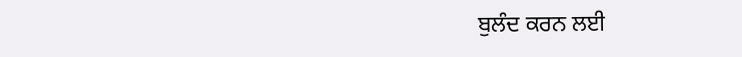ਬੁਲੰਦ ਕਰਨ ਲਈ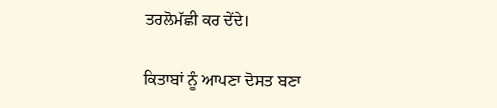ਤਰਲੋਮੱਛੀ ਕਰ ਦੇਂਦੇ।

ਕਿਤਾਬਾਂ ਨੂੰ ਆਪਣਾ ਦੋਸਤ ਬਣਾ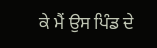ਕੇ ਮੈਂ ਉਸ ਪਿੰਡ ਦੇ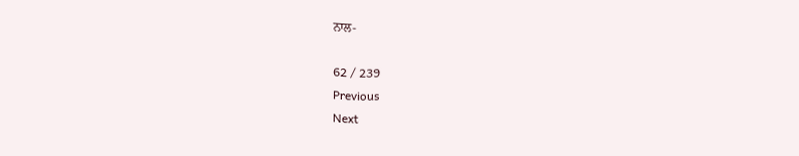ਨਾਲ-

62 / 239
Previous
Next